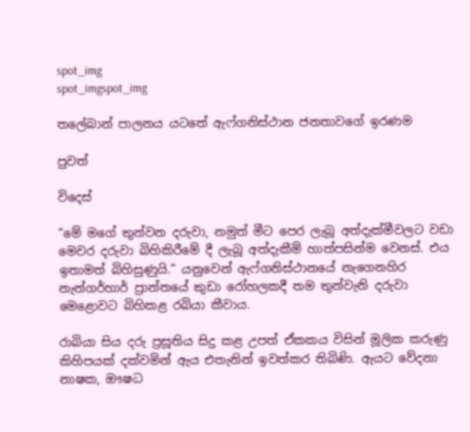spot_img
spot_imgspot_img

තලේබාන් පාලනය යටතේ ඇෆ්ගනිස්ථාන ජනතාවගේ ඉරණම

පුවත්

විදෙස්

“මේ මගේ තුන්වන දරුවා, නමුත් මීට පෙර ලැබූ අත්දැක්මීවලට වඩා මෙවර දරුවා බිහිකිරීමේ දී ලැබූ අත්දැකීම් හාත්පසින්ම වෙනස්. එය ඉතාමත් බිහිසුණුයි.” යනුවෙන් ඇෆ්ගනිස්ථානයේ නැගෙනහිර නැන්ගර්හාර් ප්‍රාන්තයේ කුඩා රෝහලකදී තම තුන්වැනි දරුවා මෙළොවට බිහිකළ රබියා කීවාය.

රාබියා සිය දරු ප්‍රසූතිය සිදු කළ උපත් ඒකකය විසින් මූලික කරුණු කිහිපයක් දක්වමින් ඇය එතැනින් ඉවත්කර තිබිණි. ඇයට වේදනා නාෂක, ඖෂධ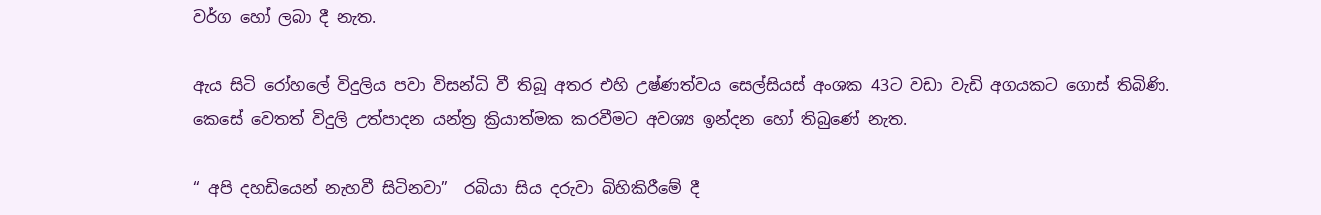වර්ග හෝ ලබා දී නැත.

ඇය සිටි රෝහලේ විදුලිය පවා විසන්ධි වී තිබූ අතර එහි උෂ්ණත්වය සෙල්සියස් අංශක 43ට වඩා වැඩි අගයකට ගොස් තිබිණි. කෙසේ වෙතත් විදුලි උත්පාදන යන්ත්‍ර ක්‍රියාත්මක කරවීමට අවශ්‍ය ඉන්දන හෝ තිබු‍ණේ නැත.

“ අපි දහඩියෙන් නැහවී සිටිනවා”  රබියා සිය දරුවා බිහිකිරීමේ දී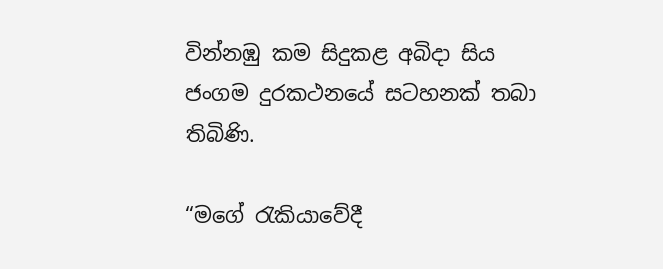වින්නඹු කම සිදුකළ අබිදා සිය ජංගම දුරකථනයේ සටහනක් තබා තිබිණි.

“මගේ රැකියාවේදී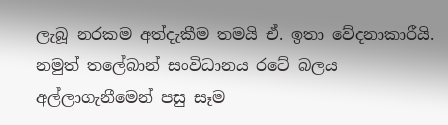ලැබූ නරකම අත්දැකීම තමයි ඒ. ඉතා වේදනාකාරීයි. නමුත් තලේබාන් සංවිධානය රටේ බලය අල්ලාගැනීමෙන් පසු සෑම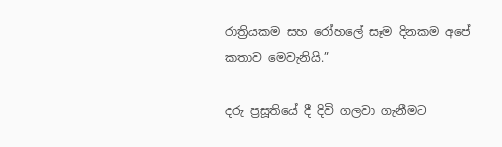රාත්‍රියකම සහ රෝහලේ සෑම දිනකම අපේ කතාව මෙවැනියි.”

දරු ප්‍රසූතියේ දී දිවි ගලවා ගැනීමට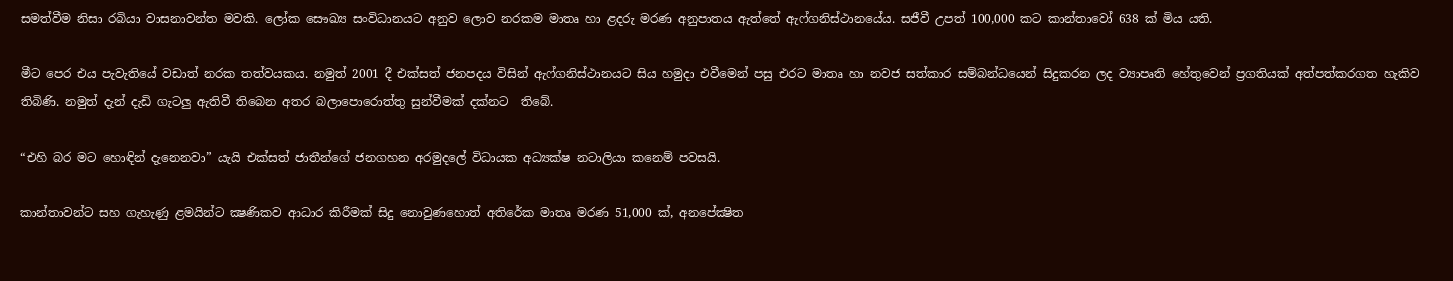සමත්වීම නිසා රබියා වාසනාවන්ත මවකි. ලෝක සෞඛ්‍ය සංවිධානයට අනුව ලොව නරකම මාතෘ හා ළදරු මරණ අනුපාතය ඇත්තේ ඇෆ්ගනිස්ථානයේය. සජීවී උපත් 100,000 කට කාන්තාවෝ 638 ක් මිය යති.

මීට පෙර එය පැවැතියේ වඩාත් නරක තත්වයකය. නමුත් 2001 දී එක්සත් ජනපදය විසින් ඇෆ්ගනිස්ථානයට සිය හමුදා එවීමෙන් පසු එරට මාතෘ හා නවජ සත්කාර සම්බන්ධයෙන් සිදුකරන ලද ව්‍යාපෘති හේතුවෙන් ප්‍රගතියක් අත්පත්කරගත හැකිව තිබිණි. නමුත් දැන් දැඩි ගැටලු ඇතිවී තිබෙන අතර බලාපොරොත්තු සුන්වීමක් දක්නට  තිබේ.

“එහි බර මට හොඳින් දැනෙනවා” යැයි එක්සත් ජාතීන්ගේ ජනගහන අරමුදලේ විධායක අධ්‍යක්ෂ නටාලියා කනෙම් පවසයි.

කාන්තාවන්ට සහ ගැහැණු ළමයින්ට ක්‍ෂණිකව ආධාර කිරීමක් සිදු නොවුණහොත් අතිරේක මාතෘ මරණ 51,000 ක්, අනපේක්‍ෂිත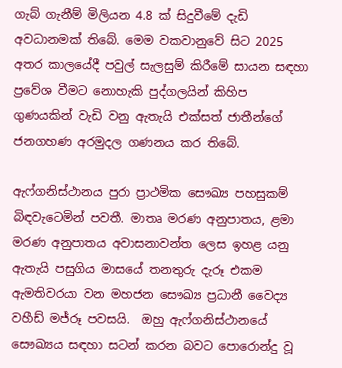ගැබ් ගැනීම් මිලියන 4.8 ක් සිදුවීමේ දැඩි අවධානමක් තිබේ. මෙම වකවානුවේ සිට 2025 අතර කාලයේදී පවුල් සැලසුම් කිරීමේ සායන සඳහා ප්‍රවේශ වීමට නොහැකි පුද්ගලයින් කිහිප ගුණයකින් වැඩි වනු ඇතැයි එක්සත් ජාතීන්ගේ ජනගහණ අරමුදල ගණනය කර තිබේ.

ඇෆ්ගනිස්ථානය පුරා ප්‍රාථමික සෞඛ්‍ය පහසුකම් බිඳවැටෙමින් පවතී. මාතෘ මරණ අනුපාතය, ළමා මරණ අනුපාතය අවාසනාවන්ත ලෙස ඉහළ යනු ඇතැයි පසුගිය මාසයේ තනතුරු දැරූ එකම ඇමතිවරයා වන මහජන සෞඛ්‍ය ප්‍රධානී වෛද්‍ය වහීඩ් මජ්රූ පවසයි.  ඔහු ඇෆ්ගනිස්ථානයේ සෞඛ්‍යය සඳහා සටන් කරන බවට පොරොන්දු වූ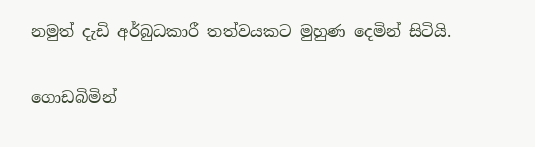නමුත් දැඩි අර්බුධකාරී තත්වයකට මුහුණ දෙමින් සිටියි.

ගොඩබිමින්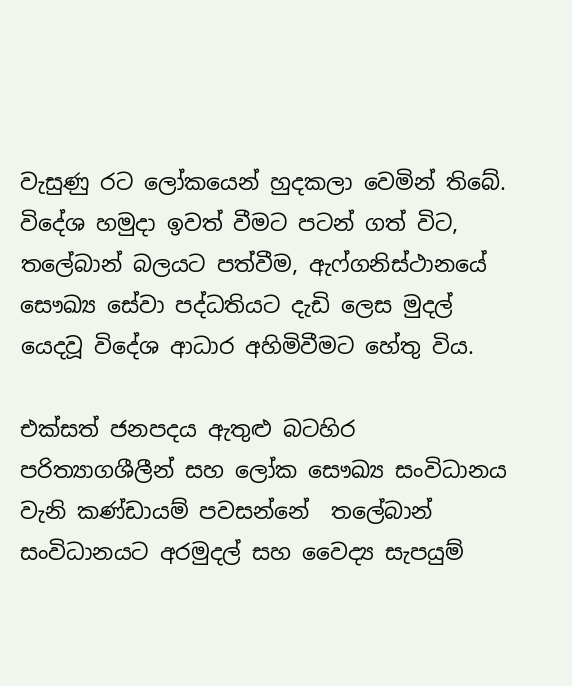වැසුණු රට ලෝකයෙන් හුදකලා වෙමින් තිබේ.  විදේශ හමුදා ඉවත් වීමට පටන් ගත් විට, තලේබාන් බලයට පත්වීම, ඇෆ්ගනිස්ථානයේ සෞඛ්‍ය සේවා පද්ධතියට දැඩි ලෙස මුදල් යෙදවූ විදේශ ආධාර අහිමිවීමට හේතු විය.

එක්සත් ජනපදය ඇතුළු බටහිර පරිත්‍යාගශීලීන් සහ ලෝක සෞඛ්‍ය සංවිධානය වැනි කණ්ඩායම් පවසන්නේ  තලේබාන් සංවිධානයට අරමුදල් සහ වෛද්‍ය සැපයුම්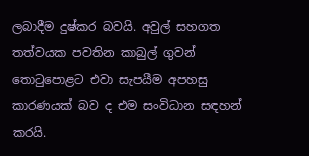ලබාදීම දුෂ්කර බවයි. අවුල් සහගත තත්වයක පවතින කාබුල් ගුවන් තොටුපොළට එවා සැපයීම අපහසු කාරණයක් බව ද එම සංවිධාන සඳහන් කරයි.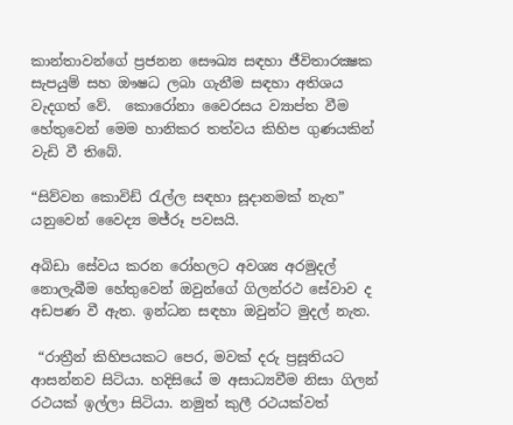කාන්තාවන්ගේ ප්‍රජනන සෞඛ්‍ය සඳහා ජීවිතාරක්‍ෂක සැපයුම් සහ ඖෂධ ලබා ගැනීම සඳහා අතිශය වැදගත් වේ.  කොරෝනා වෛරසය ව්‍යාප්ත වීම හේතුවෙන් මෙම හානිකර තත්වය කිහිප ගුණයකින් වැඩි වී තිබේ.

“සිව්වන කොවිඩ් රැල්ල සඳහා සූදානමක් නැත” යනුවෙන් වෛද්‍ය මජ්රූ පවසයි.

අබිඩා සේවය කරන රෝහලට අවශ්‍ය අරමුදල් නොලැබීම හේතුවෙන් ඔවුන්ගේ ගිලන්රථ සේවාව ද අඩපණ වී ඇත. ඉන්ධන සඳහා ඔවුන්ට මුදල් නැත.

 “රාත්‍රීන් කිහිපයකට පෙර, මවක් දරු ප්‍රසූතියට ආසන්නව සිටියා. හදිසියේ ම අසාධ්‍යවීම නිසා ගිලන් රථයක් ඉල්ලා සිටියා. නමුත් කුලී රථයක්වත්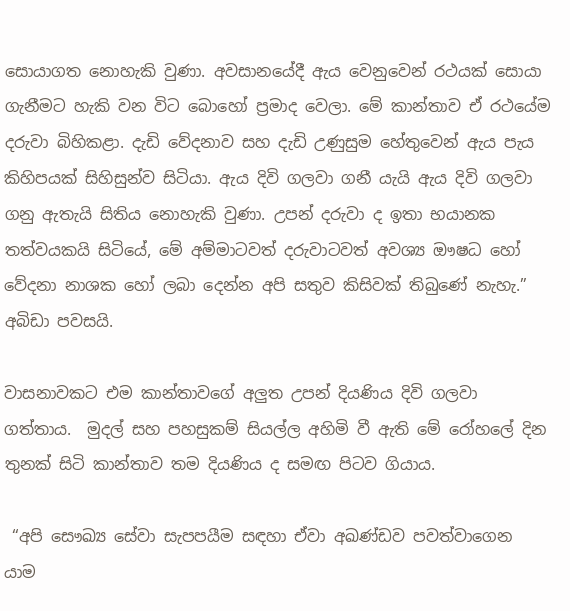සොයාගත නොහැකි වුණා. අවසානයේදී ඇය වෙනුවෙන් රථයක් සොයා ගැනීමට හැකි වන විට බොහෝ ප්‍රමාද වෙලා. මේ කාන්තාව ඒ රථයේම දරුවා බිහිකළා. දැඩි වේදනාව සහ දැඩි උණුසුම හේතුවෙන් ඇය පැය කිහිපයක් සිහිසුන්ව සිටියා. ඇය දිවි ගලවා ගනී යැයි ඇය දිවි ගලවා ගනු ඇතැයි සිතිය නොහැකි වුණා. උපන් දරුවා ද ඉතා භයානක තත්වයකයි සිටියේ, මේ අම්මාටවත් දරුවාටවත් අවශ්‍ය ඖෂධ හෝ වේදනා නාශක හෝ ලබා දෙන්න අපි සතුව කිසිවක් තිබුණේ නැහැ.” අබිඩා පවසයි.

වාසනාවකට එම කාන්තාවගේ අලුත උපන් දියණිය දිවි ගලවා ගත්තාය.  මුදල් සහ පහසුකම් සියල්ල අහිමි වී ඇති මේ රෝහලේ දින තුනක් සිටි කාන්තාව තම දියණිය ද සමඟ පිටව ගියාය.

 “අපි සෞඛ්‍ය සේවා සැපපයීම සඳහා ඒවා අඛණ්ඩව පවත්වාගෙන යාම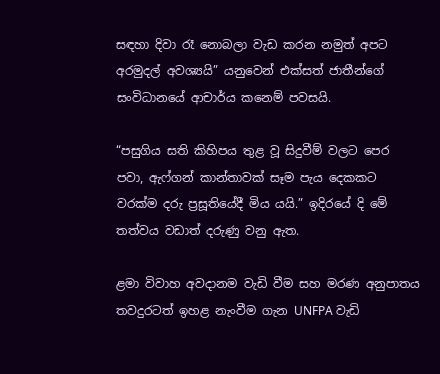සඳහා දිවා රෑ නොබලා වැඩ කරන නමුත් අපට අරමුදල් අවශ්‍යයි” යනුවෙන් එක්සත් ජාතීන්ගේ සංවිධානයේ ආචාර්ය කනෙම් පවසයි.

“පසුගිය සති කිහිපය තුළ වූ සිදුවීම් වලට පෙර පවා, ඇෆ්ගන් කාන්තාවක් සෑම පැය දෙකකට වරක්ම දරු ප්‍රසූතියේදී මිය යයි.” ඉදිරයේ දි මේ තත්වය වඩාත් දරුණු වනු ඇත.

ළමා විවාහ අවදානම වැඩි වීම සහ මරණ අනුපාතය තවදුරටත් ඉහළ නැංවීම ගැන UNFPA වැඩි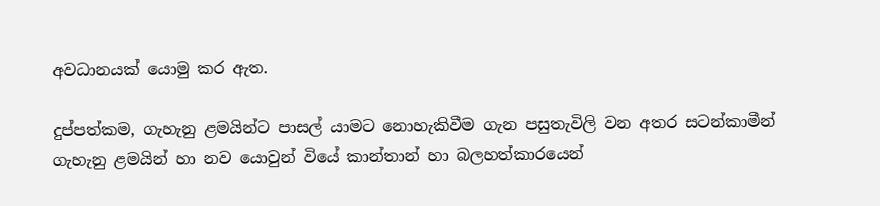අවධානයක් යොමු කර ඇත.

දුප්පත්කම, ගැහැනු ළමයින්ට පාසල් යාමට නොහැකිවීම ගැන පසුතැවිලි වන අතර සටන්කාමීන් ගැහැනු ළමයින් හා නව යොවුන් වියේ කාන්තාන් හා බලහත්කාරයෙන්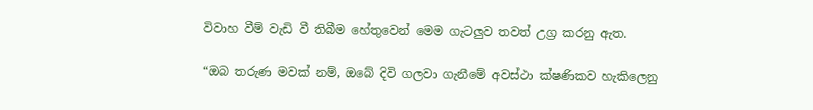විවාහ වීම් වැඩි වී තිබීම හේතුවෙන් මෙම ගැටලුව තවත් උග්‍ර කරනු ඇත.

“ඔබ තරුණ මවක් නම්, ඔබේ දිවි ගලවා ගැනීමේ අවස්ථා ක්ෂණිකව හැකිලෙනු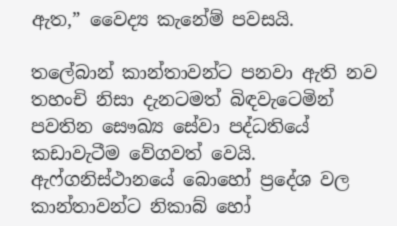ඇත,” වෛද්‍ය කැනේම් පවසයි.

තලේබාන් කාන්තාවන්ට පනවා ඇති නව තහංචි නිසා දැනටමත් බිඳවැටෙමින් පවතින සෞඛ්‍ය සේවා පද්ධතියේ කඩාවැටීම වේගවත් වෙයි. ඇෆ්ගනිස්ථානයේ බොහෝ ප්‍රදේශ වල කාන්තාවන්ට නිකාබ් හෝ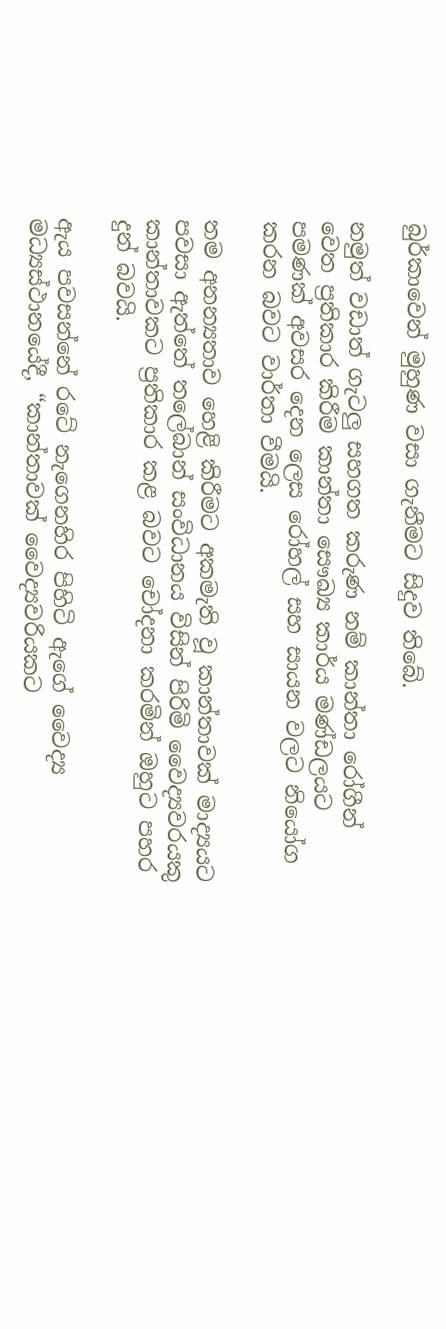බුර්කාවෙන් මුහුණ වසා ගැනීමට සිදුව තිබේ.

නමුත් වඩාත් ගැටලු සහගත කරුණ නම් කාන්තා රෝගීන් වෙත ප්‍රතිකාර කිරීම කාන්තා සෞඛ්‍ය කාර්ය මණ්ඩලයට පමණක් අවසර දෙන ලෙස රෝහල් සහ සායන වලට නියෝග කරන බවට වාර්තා වීමයි.

තම අනන්‍යතාව හෙළි කිරීමට අකමැති වූ කාන්තාවක් මාද්‍යයට පවසා ඇත්තේ තලේබාන් සංවිධානය විසින් පිරිමි වෛද්‍යවරයකු කාන්තාවකට ප්‍රතිකාර කළ බවට චෝදනා කරමින් ඔහුට පහර දුන් බවයි.

ඇය පවසන්නේ රටේ නැගෙනහිර පිහිටි ඇගේ වෛද්‍ය මධ්‍යස්ථානයේදී, “කාන්තාවක් වෛද්‍යවරියකට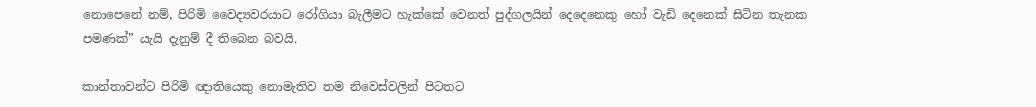නොපෙනේ නම්, පිරිමි වෛද්‍යවරයාට රෝගියා බැලීමට හැක්කේ වෙනත් පුද්ගලයින් දෙදෙනෙකු හෝ වැඩි දෙනෙක් සිටින තැනක පමණක්” යැයි දැනුම් දී තිබෙන බවයි.

කාන්තාවන්ට පිරිමි ඥාතියෙකු නොමැතිව තම නිවෙස්වලින් පිටතට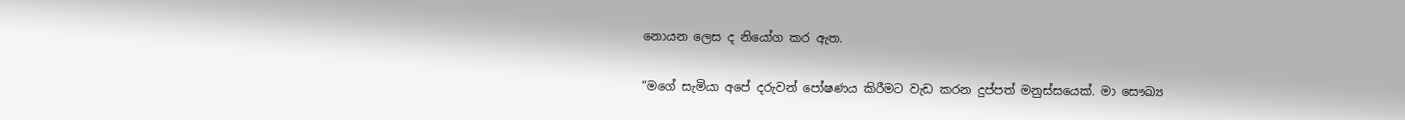නොයන ලෙස ද නියෝග කර ඇත.

“මගේ සැමියා අපේ දරුවන් පෝෂණය කිරීමට වැඩ කරන දුප්පත් මනුස්සයෙක්. මා සෞඛ්‍ය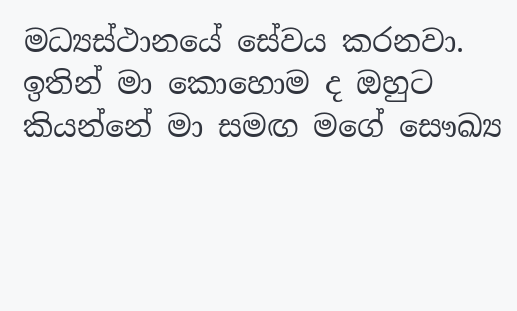මධ්‍යස්ථානයේ සේවය කරනවා. ඉතින් මා කොහොම ද ඔහුට කියන්නේ මා සමඟ මගේ සෞඛ්‍ය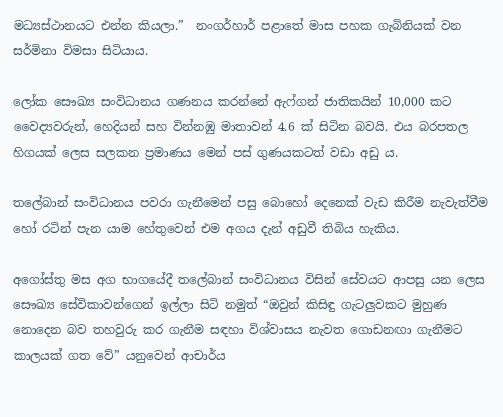මධ්‍යස්ථානයට එන්න කියලා.”  නංගර්හාර් පළාතේ මාස පහක ගැබිනියක් වන සර්මිනා විමසා සිටියාය.

ලෝක සෞඛ්‍ය සංවිධානය ගණනය කරන්නේ ඇෆ්ගන් ජාතිකයින් 10,000 කට වෛද්‍යවරුන්, හෙදියන් සහ වින්නඹු මාතාවන් 4.6 ක් සිටින බවයි. එය බරපතල හිගයක් ලෙස සලකන ප්‍රමාණය මෙන් පස් ගුණයකටත් වඩා අඩු ය.

තලේබාන් සංවිධානය පවරා ගැනීමෙන් පසු බොහෝ දෙනෙක් වැඩ කිරීම නැවැත්වීම හෝ රටින් පැන යාම හේතුවෙන් එම අගය දැන් අඩුවී තිබිය හැකිය.

අගෝස්තු මස අග භාගයේදී තලේබාන් සංවිධානය විසින් සේවයට ආපසු යන ලෙස සෞඛ්‍ය සේවිකාවන්ගෙන් ඉල්ලා සිටි නමුත් “ඔවුන් කිසිඳු ගැටලුවකට මුහුණ නොදෙන බව තහවුරු කර ගැනීම සඳහා විශ්වාසය නැවත ගොඩනඟා ගැනීමට කාලයක් ගත වේ” යනුවෙන් ආචාර්ය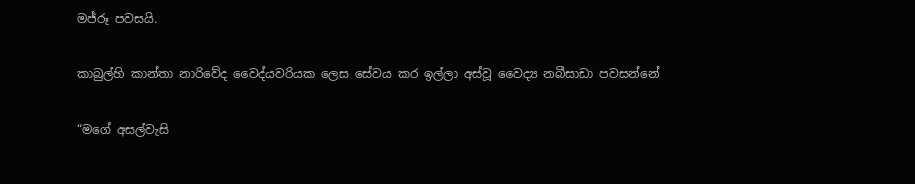මජ්රූ පවසයි.

කාබුල්හි කාන්තා නාරිවේද වෛද්යවරියක ලෙස සේවය කර ඉල්ලා අස්වූ වෛද්‍ය නබීසාඩා පවසන්නේ

“මගේ අසල්වැසි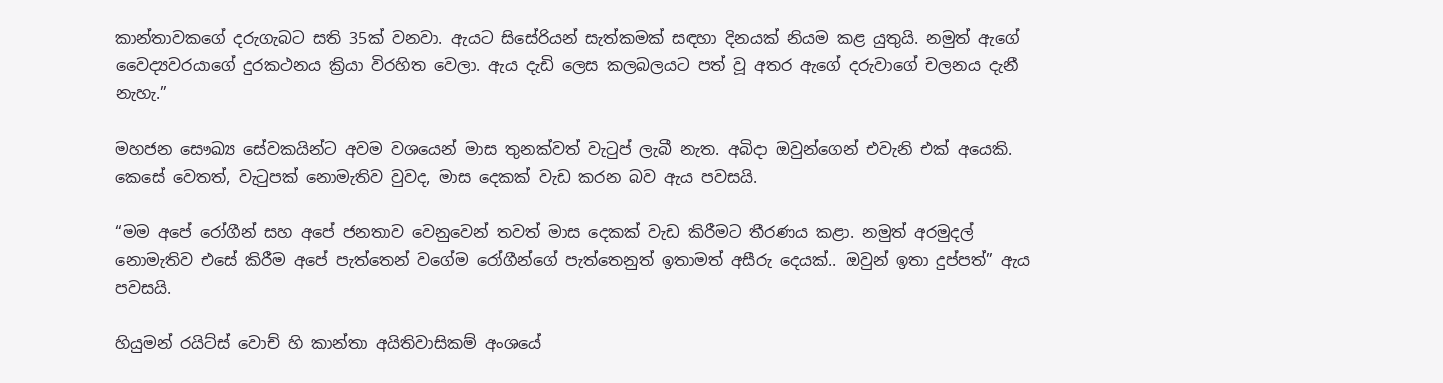කාන්තාවකගේ දරුගැබට සති 35ක් වනවා. ඇයට සිසේරියන් සැත්කමක් සඳහා දිනයක් නියම කළ යුතුයි. නමුත් ඇගේ වෛද්‍යවරයාගේ දුරකථනය ක්‍රියා විරහිත වෙලා. ඇය දැඩි ලෙස කලබලයට පත් වූ අතර ඇගේ දරුවාගේ චලනය දැනී නැහැ.”

මහජන සෞඛ්‍ය සේවකයින්ට අවම වශයෙන් මාස තුනක්වත් වැටුප් ලැබී නැත. අබිදා ඔවුන්ගෙන් එවැනි එක් අයෙකි. කෙසේ වෙතත්, වැටුපක් නොමැතිව වුවද, මාස දෙකක් වැඩ කරන බව ඇය පවසයි.

“මම අපේ රෝගීන් සහ අපේ ජනතාව වෙනුවෙන් තවත් මාස දෙකක් වැඩ කිරීමට තීරණය කළා. නමුත් අරමුදල් නොමැතිව එසේ කිරීම අපේ පැත්තෙන් වගේම රෝගීන්ගේ පැත්තෙනුත් ඉතාමත් අසීරු දෙයක්.. ඔවුන් ඉතා දුප්පත්” ඇය පවසයි.

හියුමන් රයිට්ස් වොච් හි කාන්තා අයිතිවාසිකම් අංශයේ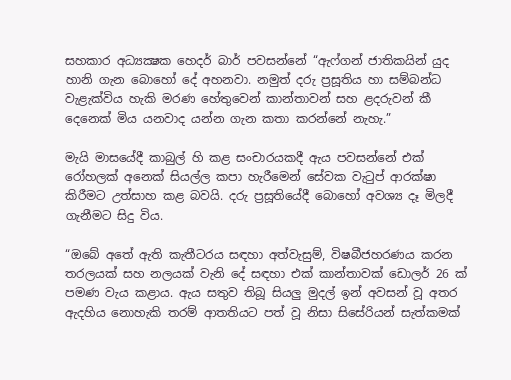සහකාර අධ්‍යක්‍ෂක හෙදර් බාර් පවසන්නේ “ඇෆ්ගන් ජාතිකයින් යුද හානි ගැන බොහෝ දේ අහනවා. නමුත් දරු ප්‍රසූතිය හා සම්බන්ධ වැළැක්විය හැකි මරණ හේතුවෙන් කාන්තාවන් සහ ළදරුවන් කී දෙනෙක් මිය යනවාද යන්න ගැන කතා කරන්නේ නැහැ.”

මැයි මාසයේදී කාබුල් හි කළ සංචාරයකදී ඇය පවසන්නේ එක් රෝහලක් අනෙක් සියල්ල කපා හැරීමෙන් සේවක වැටුප් ආරක්ෂා කිරීමට උත්සාහ කළ බවයි. දරු ප්‍රසූතියේදී බොහෝ අවශ්‍ය දෑ මිලදී ගැනීමට සිදු විය.

“ඔබේ අතේ ඇති කැතීටරය සඳහා අත්වැසුම්, විෂබීජහරණය කරන තරලයක් සහ නලයක් වැනි දේ සඳහා එක් කාන්තාවක් ඩොලර් 26 ක් පමණ වැය කළාය. ඇය සතුව තිබූ සියලු මුදල් ඉන් අවසන් වූ අතර ඇදහිය නොහැකි තරම් ආතතියට පත් වූ නිසා සිසේරියන් සැත්කමක්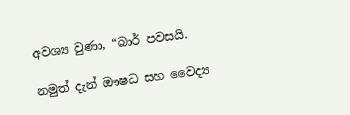අවශ්‍ය වුණා, “බාර් පවසයි.

නමුත් දැන් ඖෂධ සහ වෛද්‍ය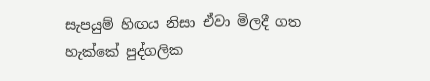සැපයුම් හිඟය නිසා ඒවා මිලදී ගත හැක්කේ පුද්ගලික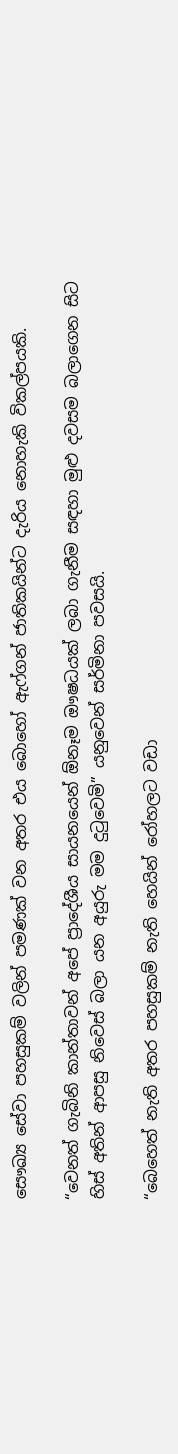සෞඛ්‍ය සේවා පහසුකම් වලින් පමණක් වන අතර එය බොහෝ ඇෆ්ගන් ජාතිකයින්ට දැරිය නොහැකි විකල්පයකි.

“වෙනත් ගැබිනි කාන්තාවන් අපේ ප්‍රාදේශීය සායනයෙන් ඕනෑම ඖෂධයක් ලබා ගැනීම සඳහා මුළු දවසම බලාගෙන සිට හිස් අතින් ආපසු නිවෙස් බලා යන අයුරු මම දුටුවෙමි” යනුවෙන් සර්මිනා පවසයි.

“බෙහෙත් නැති අතර පහසුකම් නැති හෙයින් රෝහලට වඩා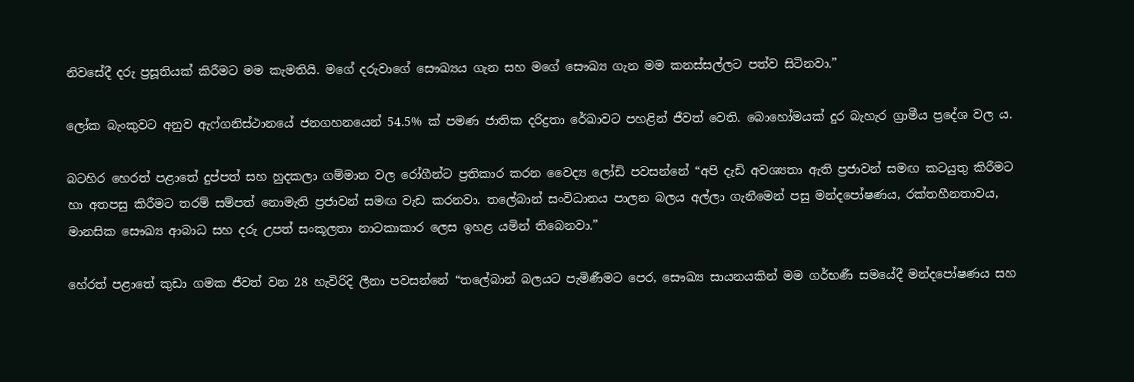නිවසේදී දරු ප්‍රසූතියක් කිරීමට මම කැමතියි. මගේ දරුවාගේ සෞඛ්‍යය ගැන සහ මගේ සෞඛ්‍ය ගැන මම කනස්සල්ලට පත්ව සිටිනවා.”

ලෝක බැංකුවට අනුව ඇෆ්ගනිස්ථානයේ ජනගහනයෙන් 54.5% ක් පමණ ජාතික දරිද්‍රතා රේඛාවට පහළින් ජීවත් වෙති. බොහෝමයක් දුර බැහැර ග්‍රාමීය ප්‍රදේශ වල ය.

බටහිර හෙරත් පළාතේ දුප්පත් සහ හුදකලා ගම්මාන වල රෝගීන්ට ප්‍රතිකාර කරන වෛද්‍ය ලෝඩි පවසන්නේ “අපි දැඩි අවශ්‍යතා ඇති ප්‍රජාවන් සමඟ කටයුතු කිරීමට හා අතපසු කිරීමට තරම් සම්පත් නොමැති ප්‍රජාවන් සමඟ වැඩ කරනවා. තලේබාන් සංවිධානය පාලන බලය අල්ලා ගැනීමෙන් පසු මන්දපෝෂණය, රක්තහීනතාවය, මානසික සෞඛ්‍ය ආබාධ සහ දරු උපත් සංකූලතා නාටකාකාර ලෙස ඉහළ යමින් තිබෙනවා.”

හේරත් පළාතේ කුඩා ගමක ජීවත් වන 28 හැවිරිදි ලීනා පවසන්නේ “තලේබාන් බලයට පැමිණීමට පෙර, සෞඛ්‍ය සායනයකින් මම ගර්භණී සමයේදී මන්දපෝෂණය සහ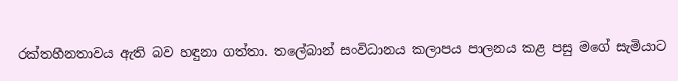රක්තහීනතාවය ඇති බව හඳුනා ගත්තා. තලේබාන් සංවිධානය කලාපය පාලනය කළ පසු මගේ සැමියාට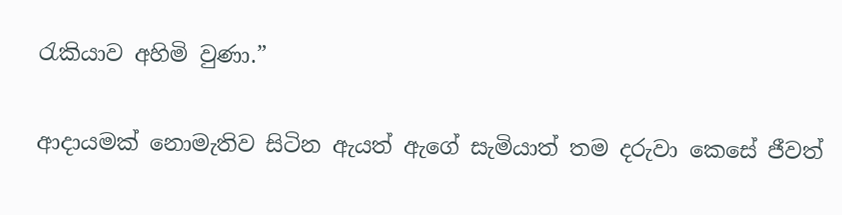රැකියාව අහිමි වුණා.”

ආදායමක් නොමැතිව සිටින ඇයත් ඇගේ සැමියාත් තම දරුවා කෙසේ ජීවත්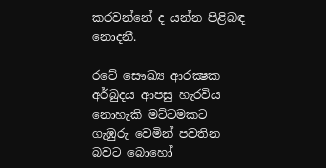කරවන්නේ ද යන්න පිළිබඳ නොදනී.

රටේ සෞඛ්‍ය ආරක්‍ෂක අර්බුදය ආපසු හැරවිය නොහැකි මට්ටමකට ගැඹුරු වෙමින් පවතින බවට බොහෝ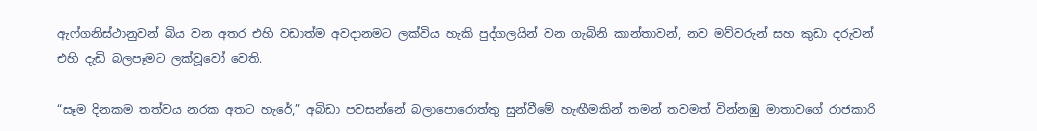ඇෆ්ගනිස්ථානුවන් බිය වන අතර එහි වඩාත්ම අවදානමට ලක්විය හැකි පුද්ගලයින් වන ගැබිනි කාන්තාවන්, නව මව්වරුන් සහ කුඩා දරුවන් එහි දැඩි බලපෑමට ලක්වූවෝ වෙති.

“සෑම දිනකම තත්වය නරක අතට හැරේ,” අබිඩා පවසන්නේ බලාපොරොත්තු සුන්වීමේ හැඟීමකින් තමන් තවමත් වින්නඹු මාතාවගේ රාජකාරි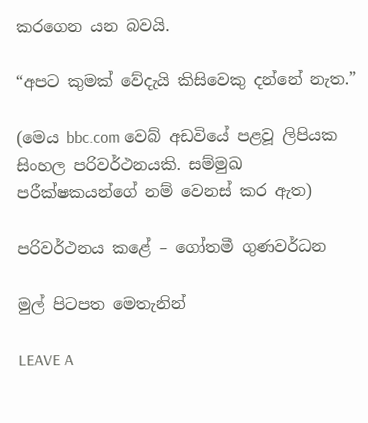කරගෙන යන බවයි.

“අපට කුමක් වේදැයි කිසිවෙකු දන්නේ නැත.”

(මෙය bbc.com වෙබ් අඩවියේ පළවූ ලිපියක සිංහල පරිවර්ථනයකි. සම්මුඛ පරීක්ෂකයන්ගේ නම් වෙනස් කර ඇත)

පරිවර්ථනය කළේ – ගෝතමී ගුණවර්ධන

මුල් පිටපත මෙතැනින්

LEAVE A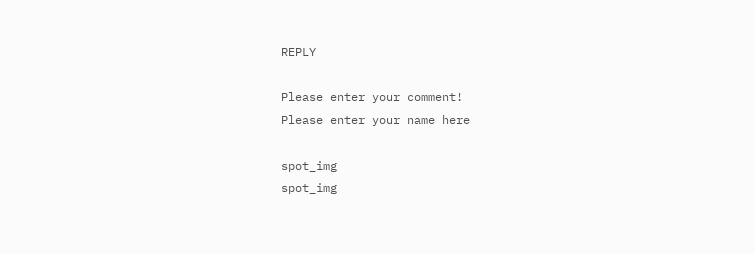REPLY

Please enter your comment!
Please enter your name here

spot_img
spot_img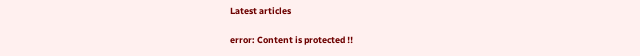Latest articles

error: Content is protected !!